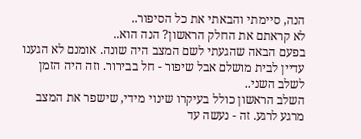הנה, סיימתי והבאתי את כל הסיפור..
לא קראתם את החלק הראשון? הנה הוא..
בפעם הבאה שהגעתי לשם המצב היה שונה. אומנם לא הגענו עדיין לבית מושלם אבל שיפור - חל בבירור. וזה היה הזמן לשלב השני..
השלב הראשון כולל בעיקרו שינוי מידי, שישפר את המצב מרגע לרגע. זה - נעשה עד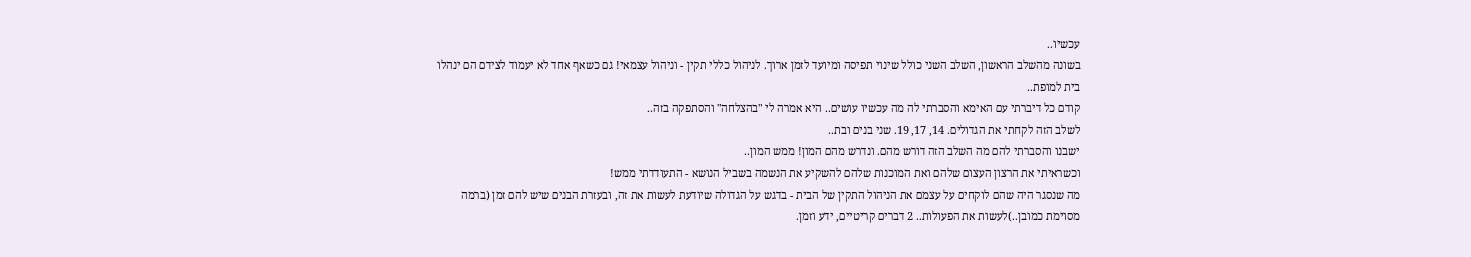עכשיו..
בשונה מהשלב הראשון, השלב השני כולל שינוי תפיסה ומיועד לזמן ארוך. לניהול כללי תקין - וניהול עצמאי! גם כשאף אחד לא יעמוד לצידם הם ינהלו בית למופת..
קודם כל דיברתי עם האימא והסברתי לה מה עכשיו עושים.. היא אמרה לי "בהצלחה" והסתפקה בזה..
לשלב הזה לקחתי את הגדולים. 14, 17, 19. שני בנים ובת..
ישבנו והסברתי להם מה השלב הזה דורש מהם. ונדרש מהם המון! ממש המון..
וכשראיתי את הרצון העצום שלהם ואת המוכנות שלהם להשקיע את הנשמה בשביל הנושא - התעודדתי ממש!
מה שנסגר היה שהם לוקחים על עצמם את הניהול התקין של הבית - בדגש על הגדולה שיודעת לעשות את זה, ובעזרת הבנים שיש להם זמן (ברמה מסוימת כמובן..)לעשות את הפעולות.. 2 דברים קריטיים, ידע וזמן.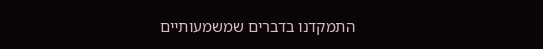התמקדנו בדברים שמשמעותיים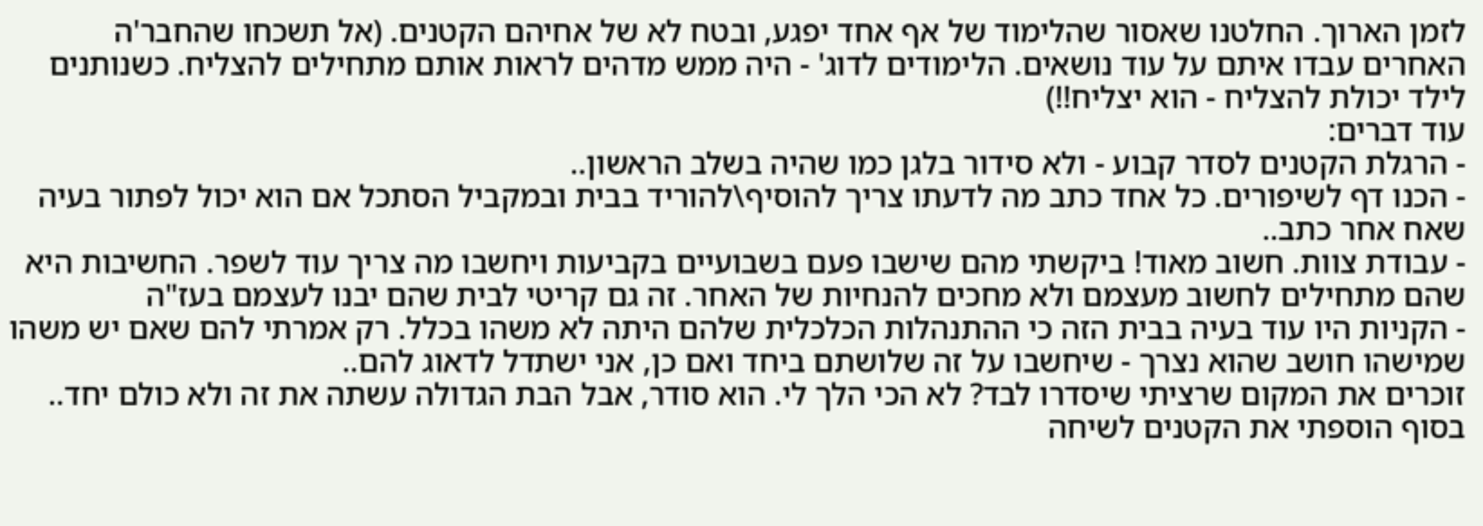לזמן הארוך. החלטנו שאסור שהלימוד של אף אחד יפגע, ובטח לא של אחיהם הקטנים. (אל תשכחו שהחבר'ה האחרים עבדו איתם על עוד נושאים. הלימודים לדוג' - היה ממש מדהים לראות אותם מתחילים להצליח. כשנותנים לילד יכולת להצליח - הוא יצליח!!)
עוד דברים:
- הרגלת הקטנים לסדר קבוע - ולא סידור בלגן כמו שהיה בשלב הראשון..
- הכנו דף לשיפורים. כל אחד כתב מה לדעתו צריך להוסיף\להוריד בבית ובמקביל הסתכל אם הוא יכול לפתור בעיה שאח אחר כתב..
- עבודת צוות. חשוב מאוד! ביקשתי מהם שישבו פעם בשבועיים בקביעות ויחשבו מה צריך עוד לשפר. החשיבות היא שהם מתחילים לחשוב מעצמם ולא מחכים להנחיות של האחר. זה גם קריטי לבית שהם יבנו לעצמם בעז"ה
- הקניות היו עוד בעיה בבית הזה כי ההתנהלות הכלכלית שלהם היתה לא משהו בכלל. רק אמרתי להם שאם יש משהו שמישהו חושב שהוא נצרך - שיחשבו על זה שלושתם ביחד ואם כן, אני ישתדל לדאוג להם..
זוכרים את המקום שרציתי שיסדרו לבד? לא הכי הלך לי. הוא סודר, אבל הבת הגדולה עשתה את זה ולא כולם יחד..
בסוף הוספתי את הקטנים לשיחה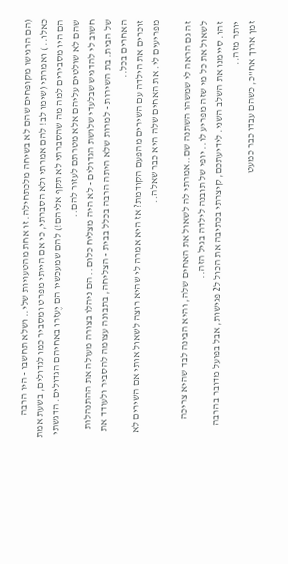(הם הרגישו מקופחים שהם לא בשיחה מלכתחילה. זו אחת מהטעויות שלי.. ושלא תחשבו - היו הרבה כאלו.. ) ואמרתי (שימו לב! להם אמרתי ולא הסברתי, כי אם הייתי מפרט ומסביר כמו לגדולים, בשעת אמת הם היו מסבירים למה מה שהסברתי לא תקף אליהם!) להם שמעכשיו הם יֶעזרו באחיהם הגדולים. הדגשתי שהם לא שולטים עליהם אלא מטרתם לעזור להם..
חשוב לי להדגיש שבלעדי שלושת הגדולים - לא היה מצליח כלום.. הם ניהלו בצורה מעולה את ההתנהלות של הבית. בת השירות - למרות שלא היתה הרבה בכלל בבית - הצליחה, בתבונה עצומה להסביר ולעודד את האחרים בכל..
זוכרים את הילדה עם השירים מהפעם הקודמת? אז היא אמרה לי שהיא רוצה לשאול אותי אם השירים לא מפריעים לי. את האחים שלה היא כבר שאלה..

זה גם הראה לי שמשהו השתנה שם..אמרתי לה לשאול את האחים שלה, והיא הבינה לבד שהיא צריכה לשאול את כל מי שזה מפריע לו.. יופי של תובנה לילדה בגיל הזה..
זהו. סיימנו את השלב השני. לידיעתכם, קיצרתי בכתיבה את הכול ל2 פגישות, אבל בפועל מדובר בהרבה יותר מזה..
זמן ארוך אח"כ, כשהם עבדו כבר כמעט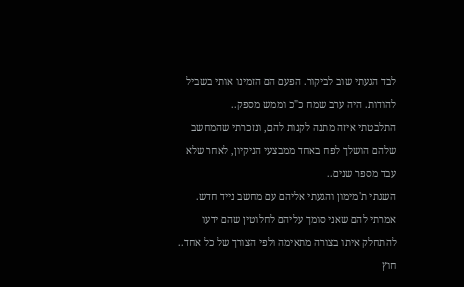לבד הגעתי שוב לביקור. הפעם הם הזמינו אותי בשביל להודות. היה ערב שמח כ"כ וממש מספק..
התלבטתי איזה מתנה לקנות להם, ונזכרתי שהמחשב שלהם הושלך לפח באחד ממבצעי הניקיון, לאחר שלא עבד מספר שנים..
השגתי ת'מימון והגעתי אליהם עם מחשב נייד חדש. אמרתי להם שאני סומך עליהם לחלוטין שהם ידעו להתחלק איתו בצורה מתאימה ולפי הצורך של כל אחד.. חוץ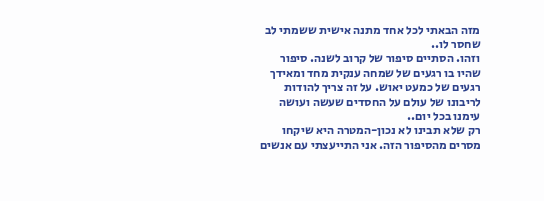מזה הבאתי לכל אחד מתנה אישית ששמתי לב שחסר לו..
וזהו. הסתיים סיפור של קרוב לשנה. סיפור שהיו בו רגעים של שמחה ענקית מחד ומאידך רגעים של כמעט יאוש. על זה צריך להודות לריבונו של עולם על החסדים שעשה ועושה עימנו בכל יום..
רק שלא תבינו לא נכון-המטרה היא שיקחו מסרים מהסיפור הזה. אני התייעצתי עם אנשים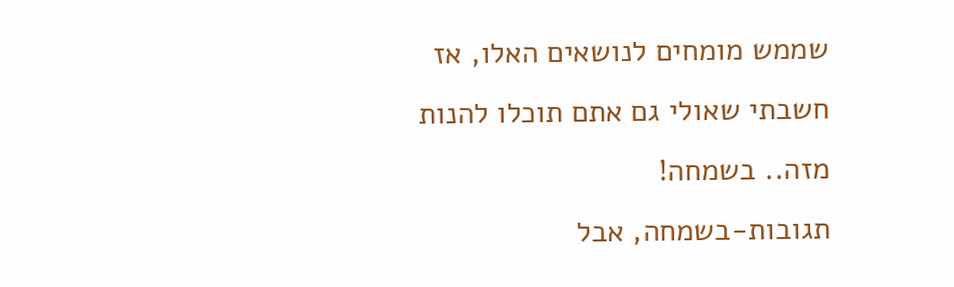שממש מומחים לנושאים האלו, אז חשבתי שאולי גם אתם תוכלו להנות מזה.. בשמחה!
תגובות-בשמחה, אבל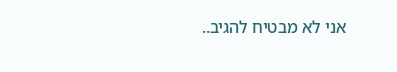אני לא מבטיח להגיב..